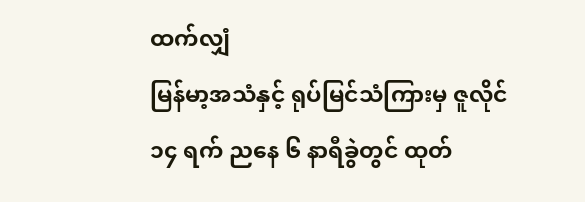ထက်လျှံ
မြန်မာ့အသံနှင့် ရုပ်မြင်သံကြားမှ ဇူလိုင် ၁၄ ရက် ညနေ ၆ နာရီခွဲတွင် ထုတ်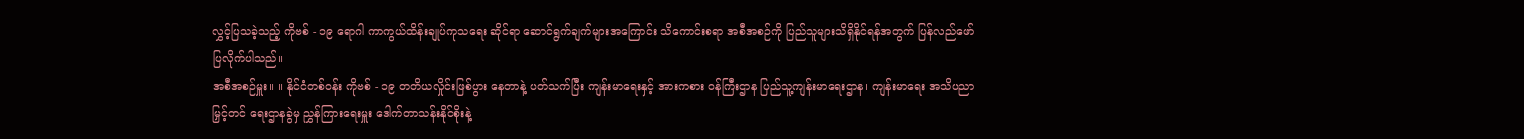လွှင့်ပြသခဲ့သည့် ကိုဗစ် - ၁၉ ရောဂါ ကာကွယ်ထိန်းချုပ်ကုသရေး ဆိုင်ရာ ဆောင်ရွက်ချက်များအကြောင်း သိကောင်းစရာ အစီအစဉ်ကို ပြည်သူများသိရှိနိုင်ရန်အတွက် ပြန်လည်ဖော်ပြလိုက်ပါသည်။
အစီအစဉ်မှူး။ ။ နိုင်ငံတစ်ဝန်း ကိုဗစ် - ၁၉ တတိယလှိုင်းဖြစ်ပွား နေတာနဲ့ ပတ်သက်ပြီး ကျန်းမာရေးနှင့် အားကစား ဝန်ကြီးဌာန ပြည်သူ့ကျန်းမာရေးဌာန၊ ကျန်းမာရေး အသိပညာမြှင့်တင် ရေးဌာနခွဲမှ ညွှန်ကြားရေးမှူး ဒေါက်တာသန်းနိုင်စိုးနဲ့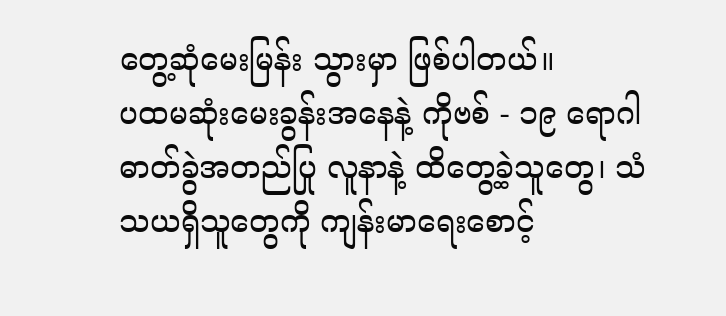တွေ့ဆုံမေးမြန်း သွားမှာ ဖြစ်ပါတယ်။
ပထမဆုံးမေးခွန်းအနေနဲ့ ကိုဗစ် - ၁၉ ရောဂါ ဓာတ်ခွဲအတည်ပြု လူနာနဲ့ ထိတွေ့ခဲ့သူတွေ၊ သံသယရှိသူတွေကို ကျန်းမာရေးစောင့်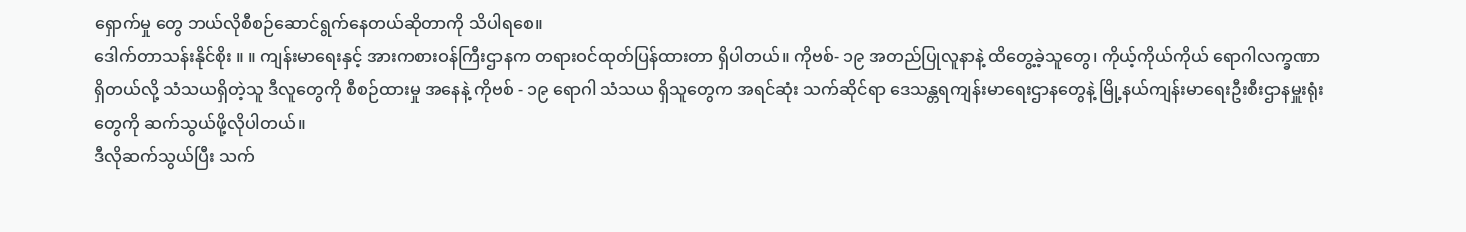ရှောက်မှု တွေ ဘယ်လိုစီစဉ်ဆောင်ရွက်နေတယ်ဆိုတာကို သိပါရစေ။
ဒေါက်တာသန်းနိုင်စိုး ။ ။ ကျန်းမာရေးနှင့် အားကစားဝန်ကြီးဌာနက တရားဝင်ထုတ်ပြန်ထားတာ ရှိပါတယ်။ ကိုဗစ်- ၁၉ အတည်ပြုလူနာနဲ့ ထိတွေ့ခဲ့သူတွေ၊ ကိုယ့်ကိုယ်ကိုယ် ရောဂါလက္ခဏာရှိတယ်လို့ သံသယရှိတဲ့သူ ဒီလူတွေကို စီစဉ်ထားမှု အနေနဲ့ ကိုဗစ် - ၁၉ ရောဂါ သံသယ ရှိသူတွေက အရင်ဆုံး သက်ဆိုင်ရာ ဒေသန္တရကျန်းမာရေးဌာနတွေနဲ့ မြို့နယ်ကျန်းမာရေးဦးစီးဌာနမှူးရုံး တွေကို ဆက်သွယ်ဖို့လိုပါတယ်။
ဒီလိုဆက်သွယ်ပြီး သက်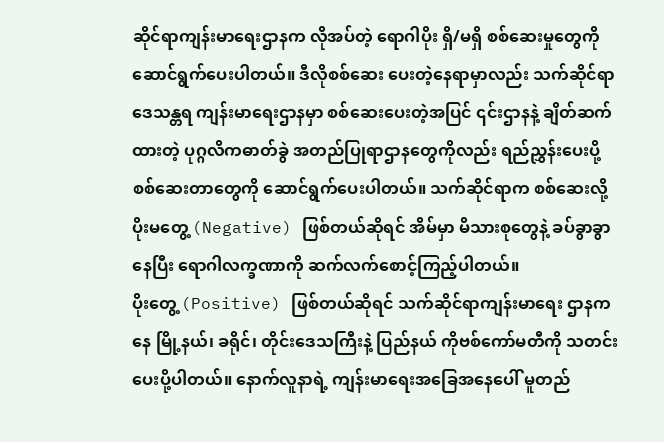ဆိုင်ရာကျန်းမာရေးဌာနက လိုအပ်တဲ့ ရောဂါပိုး ရှိ/မရှိ စစ်ဆေးမှုတွေကို ဆောင်ရွက်ပေးပါတယ်။ ဒီလိုစစ်ဆေး ပေးတဲ့နေရာမှာလည်း သက်ဆိုင်ရာဒေသန္တရ ကျန်းမာရေးဌာနမှာ စစ်ဆေးပေးတဲ့အပြင် ၎င်းဌာနနဲ့ ချိတ်ဆက်ထားတဲ့ ပုဂ္ဂလိကဓာတ်ခွဲ အတည်ပြုရာဌာနတွေကိုလည်း ရည်ညွှန်းပေးပို့ စစ်ဆေးတာတွေကို ဆောင်ရွက်ပေးပါတယ်။ သက်ဆိုင်ရာက စစ်ဆေးလို့ ပိုးမတွေ့ (Negative) ဖြစ်တယ်ဆိုရင် အိမ်မှာ မိသားစုတွေနဲ့ ခပ်ခွာခွာနေပြီး ရောဂါလက္ခဏာကို ဆက်လက်စောင့်ကြည့်ပါတယ်။
ပိုးတွေ့ (Positive) ဖြစ်တယ်ဆိုရင် သက်ဆိုင်ရာကျန်းမာရေး ဌာနကနေ မြို့နယ်၊ ခရိုင်၊ တိုင်းဒေသကြီးနဲ့ ပြည်နယ် ကိုဗစ်ကော်မတီကို သတင်းပေးပို့ပါတယ်။ နောက်လူနာရဲ့ ကျန်းမာရေးအခြေအနေပေါ် မူတည်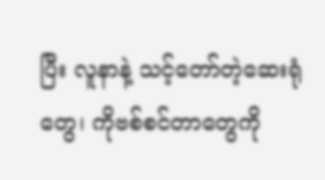ပြီး လူနာနဲ့ သင့်တော်တဲ့ဆေးရုံတွေ၊ ကိုဗစ်စင်တာတွေကို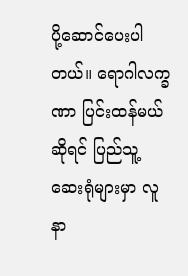ပို့ဆောင်ပေးပါတယ်။ ရောဂါလက္ခဏာ ပြင်းထန်မယ်ဆိုရင် ပြည်သူ့ ဆေးရုံများမှာ လူနာ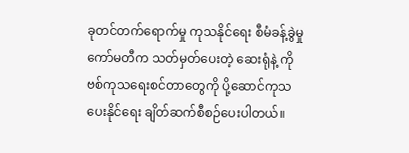ခုတင်တက်ရောက်မှု ကုသနိုင်ရေး စီမံခန့်ခွဲမှု ကော်မတီက သတ်မှတ်ပေးတဲ့ ဆေးရုံနဲ့ ကိုဗစ်ကုသရေးစင်တာတွေကို ပို့ဆောင်ကုသပေးနိုင်ရေး ချိတ်ဆက်စီစဉ်ပေးပါတယ်။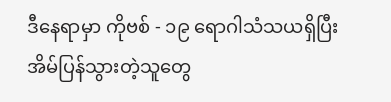ဒီနေရာမှာ ကိုဗစ် - ၁၉ ရောဂါသံသယရှိပြီး အိမ်ပြန်သွားတဲ့သူတွေ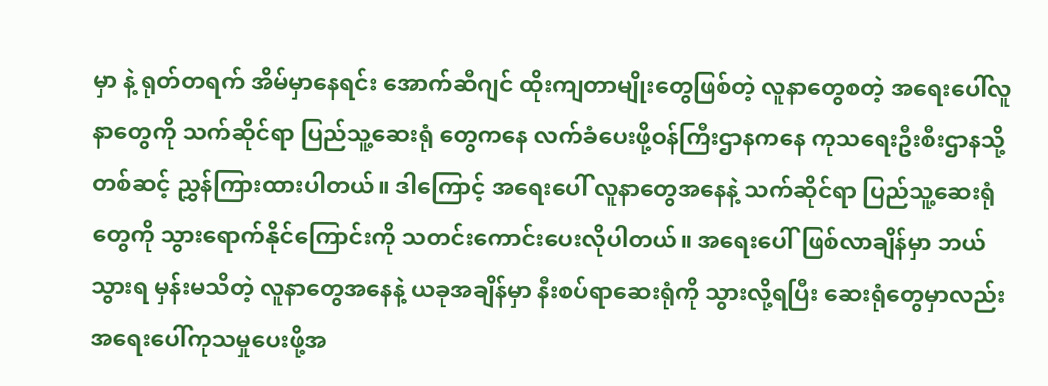မှာ နဲ့ ရုတ်တရက် အိမ်မှာနေရင်း အောက်ဆီဂျင် ထိုးကျတာမျိုးတွေဖြစ်တဲ့ လူနာတွေစတဲ့ အရေးပေါ်လူနာတွေကို သက်ဆိုင်ရာ ပြည်သူ့ဆေးရုံ တွေကနေ လက်ခံပေးဖို့ဝန်ကြီးဌာနကနေ ကုသရေးဦးစီးဌာနသို့တစ်ဆင့် ညွှန်ကြားထားပါတယ်။ ဒါကြောင့် အရေးပေါ် လူနာတွေအနေနဲ့ သက်ဆိုင်ရာ ပြည်သူ့ဆေးရုံတွေကို သွားရောက်နိုင်ကြောင်းကို သတင်းကောင်းပေးလိုပါတယ်။ အရေးပေါ်ဖြစ်လာချိန်မှာ ဘယ်သွားရ မှန်းမသိတဲ့ လူနာတွေအနေနဲ့ ယခုအချိန်မှာ နီးစပ်ရာဆေးရုံကို သွားလို့ရပြီး ဆေးရုံတွေမှာလည်း အရေးပေါ်ကုသမှုပေးဖို့အ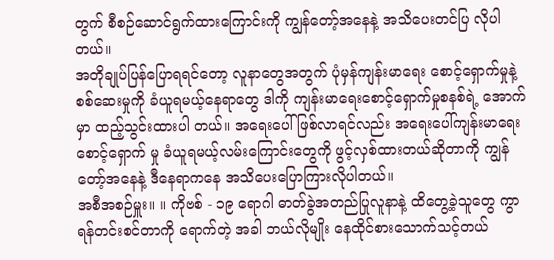တွက် စီစဉ်ဆောင်ရွက်ထားကြောင်းကို ကျွန်တော့်အနေနဲ့ အသိပေးတင်ပြ လိုပါတယ်။
အတိုချုပ်ပြန်ပြောရရင်တော့ လူနာတွေအတွက် ပုံမှန်ကျန်းမာရေး စောင့်ရှောက်မှုနဲ့ စစ်ဆေးမှုကို ခံယူရမယ့်နေရာတွေ ဒါကို ကျန်းမာရေးစောင့်ရှောက်မှုစနစ်ရဲ့ အောက်မှာ ထည့်သွင်းထားပါ တယ်။ အရေးပေါ်ဖြစ်လာရင်လည်း အရေးပေါ်ကျန်းမာရေးစောင့်ရှောက် မှု ခံယူရမယ့်လမ်းကြောင်းတွေကို ဖွင့်လှစ်ထားတယ်ဆိုတာကို ကျွန်တော့်အနေနဲ့ ဒီနေရာကနေ အသိပေးပြောကြားလိုပါတယ်။
အစီအစဉ်မှူး။ ။ ကိုဗစ် - ၁၉ ရောဂါ ဓာတ်ခွဲအတည်ပြုလူနာနဲ့ ထိတွေ့ခဲ့သူတွေ ကွာရန်တင်းစင်တာကို ရောက်တဲ့ အခါ ဘယ်လိုမျိုး နေထိုင်စားသောက်သင့်တယ်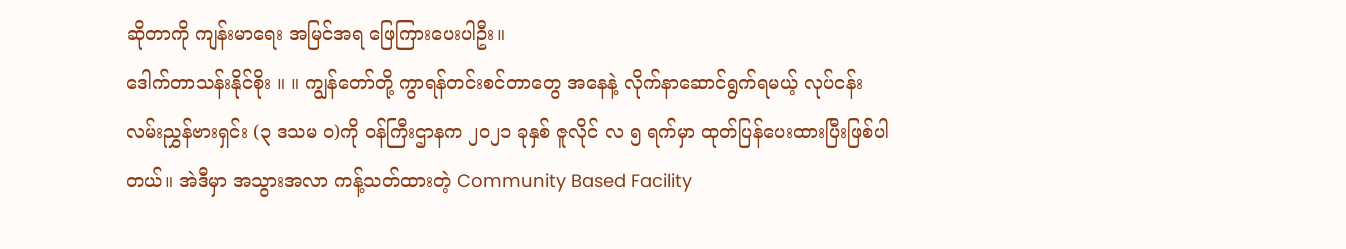ဆိုတာကို ကျန်းမာရေး အမြင်အရ ဖြေကြားပေးပါဦး။
ဒေါက်တာသန်းနိုင်စိုး ။ ။ ကျွန်တော်တို့ ကွာရန်တင်းစင်တာတွေ အနေနဲ့ လိုက်နာဆောင်ရွက်ရမယ့် လုပ်ငန်း လမ်းညွှန်ဗားရှင်း (၃ ဒသမ ၀)ကို ဝန်ကြီးဌာနက ၂၀၂၁ ခုနှစ် ဇူလိုင် လ ၅ ရက်မှာ ထုတ်ပြန်ပေးထားပြီးဖြစ်ပါတယ်။ အဲဒီမှာ အသွားအလာ ကန့်သတ်ထားတဲ့ Community Based Facility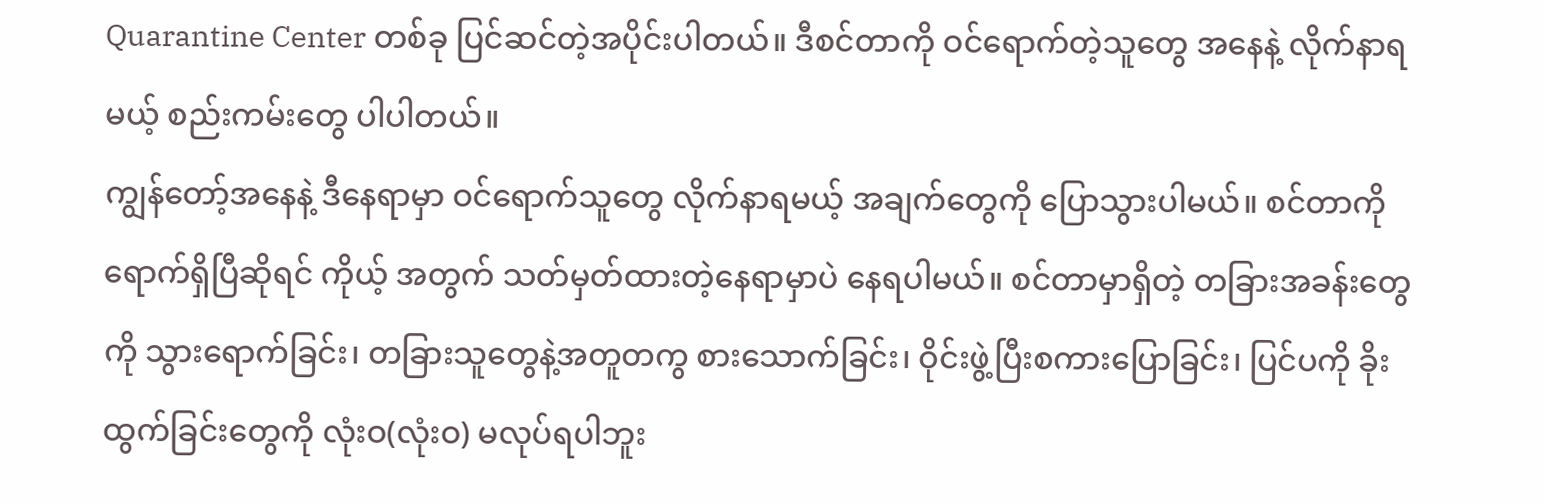Quarantine Center တစ်ခု ပြင်ဆင်တဲ့အပိုင်းပါတယ်။ ဒီစင်တာကို ဝင်ရောက်တဲ့သူတွေ အနေနဲ့ လိုက်နာရမယ့် စည်းကမ်းတွေ ပါပါတယ်။
ကျွန်တော့်အနေနဲ့ ဒီနေရာမှာ ဝင်ရောက်သူတွေ လိုက်နာရမယ့် အချက်တွေကို ပြောသွားပါမယ်။ စင်တာကို ရောက်ရှိပြီဆိုရင် ကိုယ့် အတွက် သတ်မှတ်ထားတဲ့နေရာမှာပဲ နေရပါမယ်။ စင်တာမှာရှိတဲ့ တခြားအခန်းတွေကို သွားရောက်ခြင်း၊ တခြားသူတွေနဲ့အတူတကွ စားသောက်ခြင်း၊ ဝိုင်းဖွဲ့ပြီးစကားပြောခြင်း၊ ပြင်ပကို ခိုးထွက်ခြင်းတွေကို လုံးဝ(လုံးဝ) မလုပ်ရပါဘူး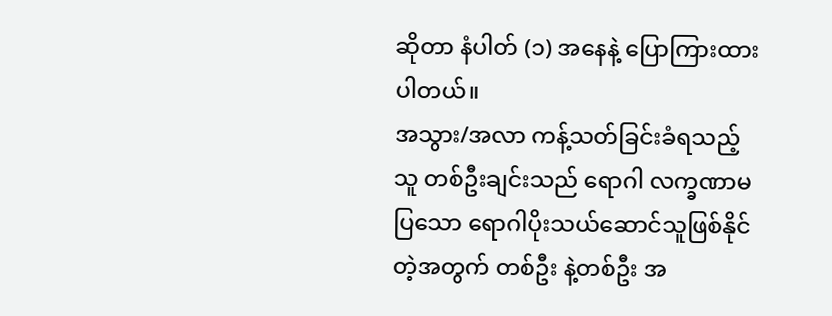ဆိုတာ နံပါတ် (၁) အနေနဲ့ ပြောကြားထား ပါတယ်။
အသွား/အလာ ကန့်သတ်ခြင်းခံရသည့်သူ တစ်ဦးချင်းသည် ရောဂါ လက္ခဏာမပြသော ရောဂါပိုးသယ်ဆောင်သူဖြစ်နိုင်တဲ့အတွက် တစ်ဦး နဲ့တစ်ဦး အ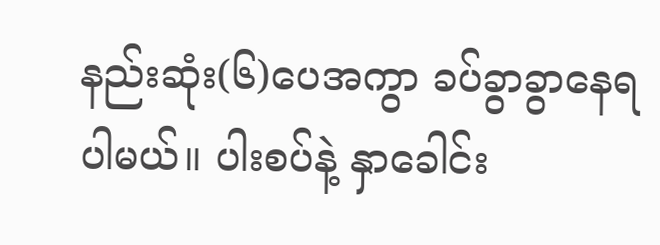နည်းဆုံး(၆)ပေအကွာ ခပ်ခွာခွာနေရပါမယ်။ ပါးစပ်နဲ့ နှာခေါင်း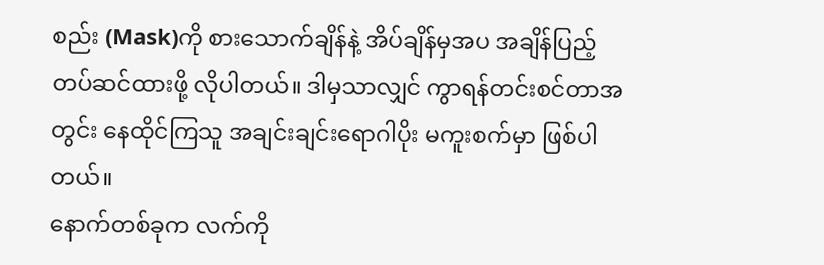စည်း (Mask)ကို စားသောက်ချိန်နဲ့ အိပ်ချိန်မှအပ အချိန်ပြည့် တပ်ဆင်ထားဖို့ လိုပါတယ်။ ဒါမှသာလျှင် ကွာရန်တင်းစင်တာအတွင်း နေထိုင်ကြသူ အချင်းချင်းရောဂါပိုး မကူးစက်မှာ ဖြစ်ပါတယ်။
နောက်တစ်ခုက လက်ကို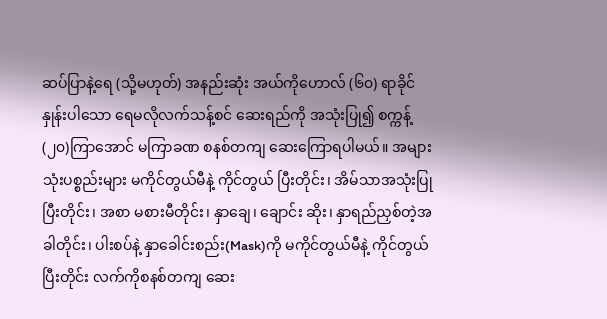ဆပ်ပြာနဲ့ရေ (သို့မဟုတ်) အနည်းဆုံး အယ်ကိုဟောလ် (၆၀) ရာခိုင်နှုန်းပါသော ရေမလိုလက်သန့်စင် ဆေးရည်ကို အသုံးပြု၍ စက္ကန့်(၂၀)ကြာအောင် မကြာခဏ စနစ်တကျ ဆေးကြောရပါမယ်။ အများသုံးပစ္စည်းများ မကိုင်တွယ်မီနဲ့ ကိုင်တွယ် ပြီးတိုင်း၊ အိမ်သာအသုံးပြုပြီးတိုင်း၊ အစာ မစားမီတိုင်း၊ နှာချေ၊ ချောင်း ဆိုး၊ နှာရည်ညှစ်တဲ့အခါတိုင်း၊ ပါးစပ်နဲ့ နှာခေါင်းစည်း(Mask)ကို မကိုင်တွယ်မီနဲ့ ကိုင်တွယ်ပြီးတိုင်း လက်ကိုစနစ်တကျ ဆေး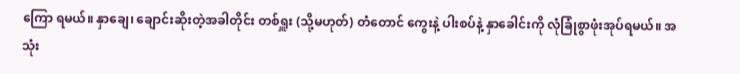ကြော ရမယ်။ နှာချေ၊ ချောင်းဆိုးတဲ့အခါတိုင်း တစ်ရှူး (သို့မဟုတ်) တံတောင် ကွေးနဲ့ ပါးစပ်နဲ့ နှာခေါင်းကို လုံခြုံစွာဖုံးအုပ်ရမယ်။ အသုံး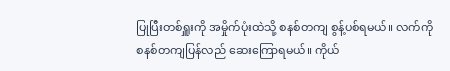ပြုပြီးတစ်ရှူးကို အမှိုက်ပုံးထဲသို့ စနစ်တကျ စွန့်ပစ်ရမယ်။ လက်ကို စနစ်တကျပြန်လည် ဆေးကြောရမယ်။ ကိုယ်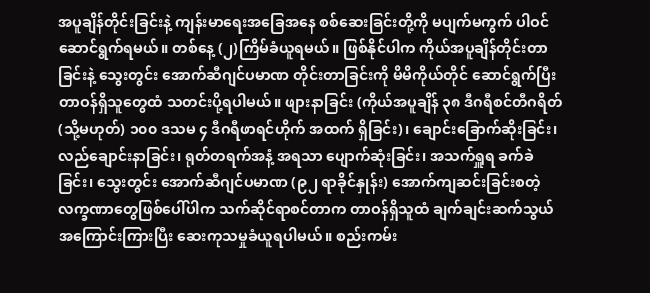အပူချိန်တိုင်းခြင်းနဲ့ ကျန်းမာရေးအခြေအနေ စစ်ဆေးခြင်းတို့ကို မပျက်မကွက် ပါဝင်ဆောင်ရွက်ရမယ်။ တစ်နေ့ (၂)ကြိမ်ခံယူရမယ်။ ဖြစ်နိုင်ပါက ကိုယ်အပူချိန်တိုင်းတာခြင်းနဲ့ သွေးတွင်း အောက်ဆီဂျင်ပမာဏ တိုင်းတာခြင်းကို မိမိကိုယ်တိုင် ဆောင်ရွက်ပြီး တာဝန်ရှိသူတွေထံ သတင်းပို့ရပါမယ်။ ဖျားနာခြင်း (ကိုယ်အပူချိန် ၃၈ ဒီဂရီစင်တီဂရိတ် (သို့မဟုတ်) ၁၀၀ ဒသမ ၄ ဒီဂရီဖာရင်ဟိုက် အထက် ရှိခြင်း)၊ ချောင်းခြောက်ဆိုးခြင်း၊ လည်ချောင်းနာခြင်း၊ ရုတ်တရက်အနံ့ အရသာ ပျောက်ဆုံးခြင်း၊ အသက်ရှူရ ခက်ခဲခြင်း၊ သွေးတွင်း အောက်ဆီဂျင်ပမာဏ (၉၂ ရာခိုင်နှုန်း) အောက်ကျဆင်းခြင်းစတဲ့ လက္ခဏာတွေဖြစ်ပေါ်ပါက သက်ဆိုင်ရာစင်တာက တာဝန်ရှိသူထံ ချက်ချင်းဆက်သွယ် အကြောင်းကြားပြီး ဆေးကုသမှုခံယူရပါမယ်။ စည်းကမ်း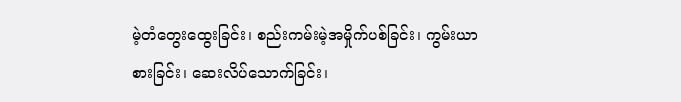မဲ့တံတွေးထွေးခြင်း၊ စည်းကမ်းမဲ့အမှိုက်ပစ်ခြင်း၊ ကွမ်းယာ စားခြင်း၊ ဆေးလိပ်သောက်ခြင်း၊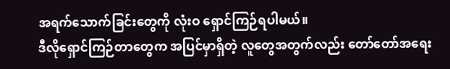အရက်သောက်ခြင်းတွေကို လုံးဝ ရှောင်ကြဉ်ရပါမယ်။
ဒီလိုရှောင်ကြဉ်တာတွေက အပြင်မှာရှိတဲ့ လူတွေအတွက်လည်း တော်တော်အရေး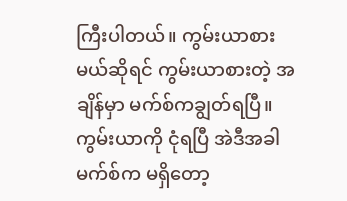ကြီးပါတယ်။ ကွမ်းယာစား မယ်ဆိုရင် ကွမ်းယာစားတဲ့ အချိန်မှာ မက်စ်ကချွတ်ရပြီ။ ကွမ်းယာကို ငုံရပြီ အဲဒီအခါ မက်စ်က မရှိတော့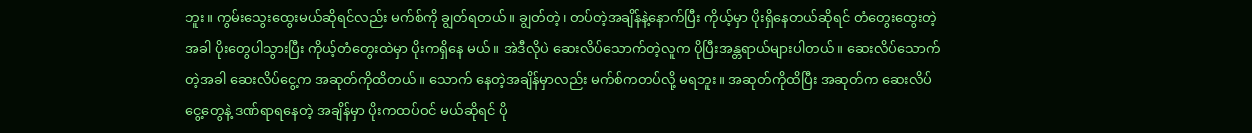ဘူး။ ကွမ်းသွေးထွေးမယ်ဆိုရင်လည်း မက်စ်ကို ချွတ်ရတယ်။ ချွတ်တဲ့၊ တပ်တဲ့အချိန်နဲ့နောက်ပြီး ကိုယ့်မှာ ပိုးရှိနေတယ်ဆိုရင် တံတွေးထွေးတဲ့အခါ ပိုးတွေပါသွားပြီး ကိုယ့်တံတွေးထဲမှာ ပိုးကရှိနေ မယ်။ အဲဒီလိုပဲ ဆေးလိပ်သောက်တဲ့လူက ပိုပြီးအန္တရာယ်များပါတယ်။ ဆေးလိပ်သောက်တဲ့အခါ ဆေးလိပ်ငွေ့က အဆုတ်ကိုထိတယ်။ သောက် နေတဲ့အချိန်မှာလည်း မက်စ်ကတပ်လို့ မရဘူး။ အဆုတ်ကိုထိပြီး အဆုတ်က ဆေးလိပ်ငွေ့တွေနဲ့ ဒဏ်ရာရနေတဲ့ အချိန်မှာ ပိုးကထပ်ဝင် မယ်ဆိုရင် ပို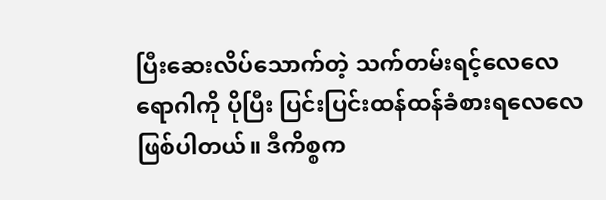ပြီးဆေးလိပ်သောက်တဲ့ သက်တမ်းရင့်လေလေ ရောဂါကို ပိုပြီး ပြင်းပြင်းထန်ထန်ခံစားရလေလေ ဖြစ်ပါတယ်။ ဒီကိစ္စက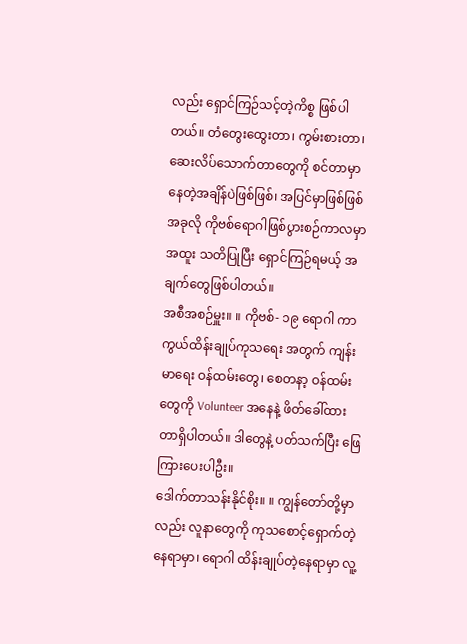လည်း ရှောင်ကြဉ်သင့်တဲ့ကိစ္စ ဖြစ်ပါတယ်။ တံတွေးထွေးတာ၊ ကွမ်းစားတာ၊ ဆေးလိပ်သောက်တာတွေကို စင်တာမှာ နေတဲ့အချိန်ပဲဖြစ်ဖြစ်၊ အပြင်မှာဖြစ်ဖြစ် အခုလို ကိုဗစ်ရောဂါဖြစ်ပွားစဉ်ကာလမှာ အထူး သတိပြုပြီး ရှောင်ကြဉ်ရမယ့် အချက်တွေဖြစ်ပါတယ်။
အစီအစဉ်မှူး။ ။ ကိုဗစ်- ၁၉ ရောဂါ ကာကွယ်ထိန်းချုပ်ကုသရေး အတွက် ကျန်းမာရေး ဝန်ထမ်းတွေ၊ စေတနာ့ ဝန်ထမ်းတွေကို Volunteer အနေနဲ့ ဖိတ်ခေါ်ထားတာရှိပါတယ်။ ဒါတွေနဲ့ ပတ်သက်ပြီး ဖြေကြားပေးပါဦး။
ဒေါက်တာသန်းနိုင်စိုး။ ။ ကျွန်တော်တို့မှာလည်း လူနာတွေကို ကုသစောင့်ရှောက်တဲ့နေရာမှာ၊ ရောဂါ ထိန်းချုပ်တဲ့နေရာမှာ လူ့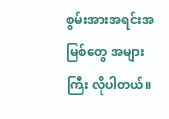စွမ်းအားအရင်းအမြစ်တွေ အများကြီး လိုပါတယ်။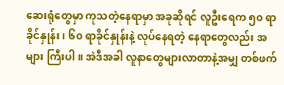ဆေးရုံတွေမှာ ကုသတဲ့နေရာမှာ အခုဆိုရင် လူဦးရေက ၅၀ ရာခိုင်နှုန်း၊ ၆၀ ရာခိုင်နှုန်းနဲ့ လုပ်နေရတဲ့ နေရာတွေလည်း အများ ကြီးပါ။ အဲဒီအခါ လူနာတွေများလာတာနဲ့အမျှ တစ်ဖက်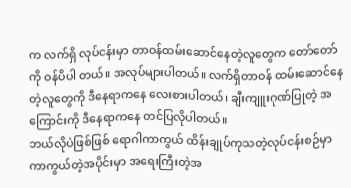က လက်ရှိ လုပ်ငန်းမှာ တာဝန်ထမ်းဆောင်နေတဲ့လူတွေက တော်တော်ကို ဝန်ပိပါ တယ်။ အလုပ်များပါတယ်။ လက်ရှိတာဝန် ထမ်းဆောင်နေတဲ့လူတွေကို ဒီနေရာကနေ လေးစားပါတယ်၊ ချီးကျူးဂုဏ်ပြုတဲ့ အကြောင်းကို ဒီနေရာကနေ တင်ပြလိုပါတယ်။
ဘယ်လိုပဲဖြစ်ဖြစ် ရောဂါကာကွယ် ထိန်းချုပ်ကုသတဲ့လုပ်ငန်းစဉ်မှာ ကာကွယ်တဲ့အပိုင်းမှာ အရေးကြီးတဲ့အ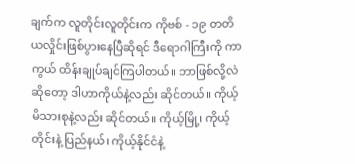ချက်က လူတိုင်းလူတိုင်းက ကိုဗစ် - ၁၉ တတိယလှိုင်းဖြစ်ပွားနေပြီဆိုရင် ဒီရောဂါကြီးကို ကာကွယ် ထိန်းချုပ်ချင်ကြပါတယ်။ ဘာဖြစ်လို့လဲဆိုတော့ ဒါဟာကိုယ်နဲ့လည်း ဆိုင်တယ်။ ကိုယ့်မိသားစုနဲ့လည်း ဆိုင်တယ်။ ကိုယ့်မြို့၊ ကိုယ့်တိုင်းနဲ့ ပြည်နယ်၊ ကိုယ့်နိုင်ငံနဲ့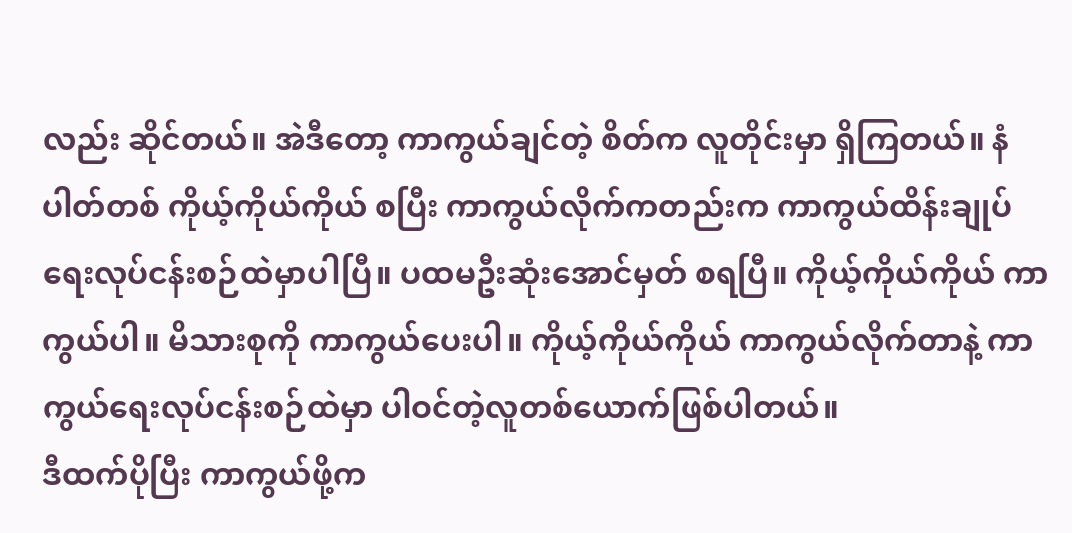လည်း ဆိုင်တယ်။ အဲဒီတော့ ကာကွယ်ချင်တဲ့ စိတ်က လူတိုင်းမှာ ရှိကြတယ်။ နံပါတ်တစ် ကိုယ့်ကိုယ်ကိုယ် စပြီး ကာကွယ်လိုက်ကတည်းက ကာကွယ်ထိန်းချုပ်ရေးလုပ်ငန်းစဉ်ထဲမှာပါပြီ။ ပထမဦးဆုံးအောင်မှတ် စရပြီ။ ကိုယ့်ကိုယ်ကိုယ် ကာကွယ်ပါ။ မိသားစုကို ကာကွယ်ပေးပါ။ ကိုယ့်ကိုယ်ကိုယ် ကာကွယ်လိုက်တာနဲ့ ကာကွယ်ရေးလုပ်ငန်းစဉ်ထဲမှာ ပါဝင်တဲ့လူတစ်ယောက်ဖြစ်ပါတယ်။
ဒီထက်ပိုပြီး ကာကွယ်ဖို့က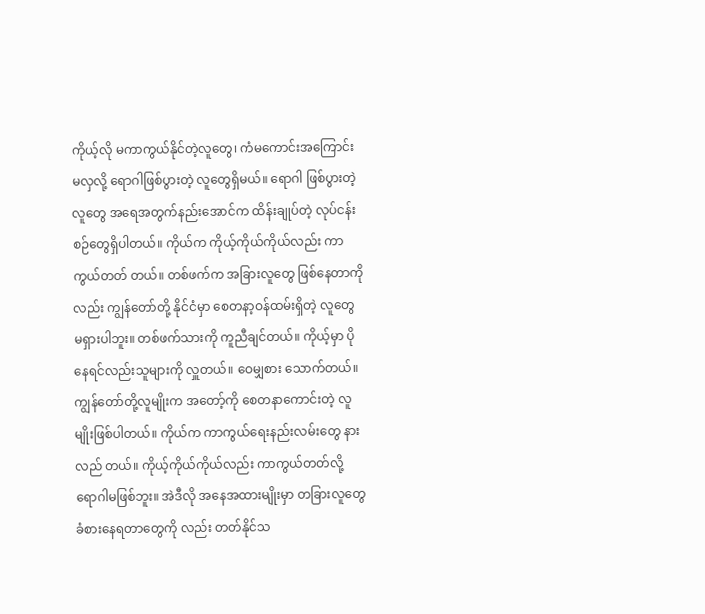ကိုယ့်လို မကာကွယ်နိုင်တဲ့လူတွေ၊ ကံမကောင်းအကြောင်းမလှလို့ ရောဂါဖြစ်ပွားတဲ့ လူတွေရှိမယ်။ ရောဂါ ဖြစ်ပွားတဲ့လူတွေ အရေအတွက်နည်းအောင်က ထိန်းချုပ်တဲ့ လုပ်ငန်း စဉ်တွေရှိပါတယ်။ ကိုယ်က ကိုယ့်ကိုယ်ကိုယ်လည်း ကာကွယ်တတ် တယ်။ တစ်ဖက်က အခြားလူတွေ ဖြစ်နေတာကိုလည်း ကျွန်တော်တို့ နိုင်ငံမှာ စေတနာ့ဝန်ထမ်းရှိတဲ့ လူတွေ မရှားပါဘူး။ တစ်ဖက်သားကို ကူညီချင်တယ်။ ကိုယ့်မှာ ပိုနေရင်လည်းသူများကို လှူတယ်။ ဝေမျှစား သောက်တယ်။ ကျွန်တော်တို့လူမျိုးက အတော့်ကို စေတနာကောင်းတဲ့ လူမျိုးဖြစ်ပါတယ်။ ကိုယ်က ကာကွယ်ရေးနည်းလမ်းတွေ နားလည် တယ်။ ကိုယ့်ကိုယ်ကိုယ်လည်း ကာကွယ်တတ်လို့ ရောဂါမဖြစ်ဘူး။ အဲဒီလို အနေအထားမျိုးမှာ တခြားလူတွေ ခံစားနေရတာတွေကို လည်း တတ်နိုင်သ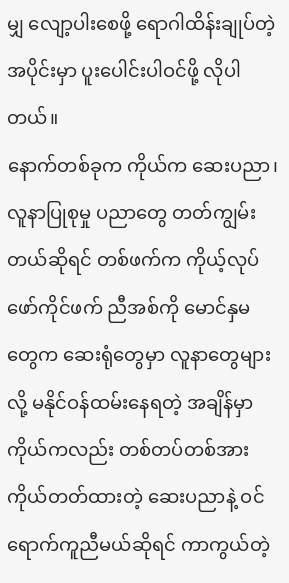မျှ လျော့ပါးစေဖို့ ရောဂါထိန်းချုပ်တဲ့အပိုင်းမှာ ပူးပေါင်းပါဝင်ဖို့ လိုပါတယ်။
နောက်တစ်ခုက ကိုယ်က ဆေးပညာ၊ လူနာပြုစုမှု ပညာတွေ တတ်ကျွမ်းတယ်ဆိုရင် တစ်ဖက်က ကိုယ့်လုပ်ဖော်ကိုင်ဖက် ညီအစ်ကို မောင်နှမတွေက ဆေးရုံတွေမှာ လူနာတွေများလို့ မနိုင်ဝန်ထမ်းနေရတဲ့ အချိန်မှာ ကိုယ်ကလည်း တစ်တပ်တစ်အား ကိုယ်တတ်ထားတဲ့ ဆေးပညာနဲ့ ဝင်ရောက်ကူညီမယ်ဆိုရင် ကာကွယ်တဲ့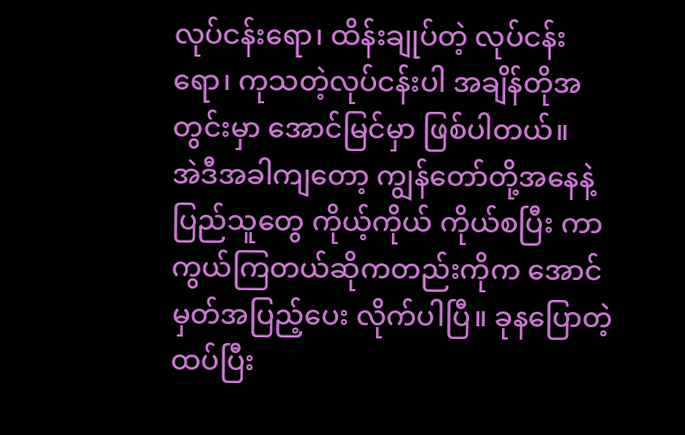လုပ်ငန်းရော၊ ထိန်းချုပ်တဲ့ လုပ်ငန်းရော၊ ကုသတဲ့လုပ်ငန်းပါ အချိန်တိုအတွင်းမှာ အောင်မြင်မှာ ဖြစ်ပါတယ်။
အဲဒီအခါကျတော့ ကျွန်တော်တို့အနေနဲ့ ပြည်သူတွေ ကိုယ့်ကိုယ် ကိုယ်စပြီး ကာကွယ်ကြတယ်ဆိုကတည်းကိုက အောင်မှတ်အပြည့်ပေး လိုက်ပါပြီ။ ခုနပြောတဲ့ ထပ်ပြီး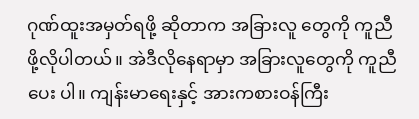ဂုဏ်ထူးအမှတ်ရဖို့ ဆိုတာက အခြားလူ တွေကို ကူညီဖို့လိုပါတယ်။ အဲဒီလိုနေရာမှာ အခြားလူတွေကို ကူညီပေး ပါ။ ကျန်းမာရေးနှင့် အားကစားဝန်ကြီး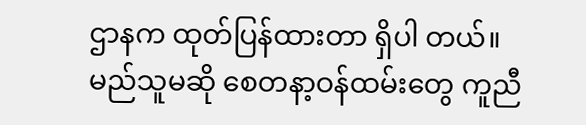ဌာနက ထုတ်ပြန်ထားတာ ရှိပါ တယ်။ မည်သူမဆို စေတနာ့ဝန်ထမ်းတွေ ကူညီ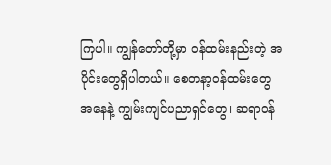ကြပါ။ ကျွန်တော်တို့မှာ ဝန်ထမ်းနည်းတဲ့ အပိုင်းတွေရှိပါတယ်။ စေတနာ့ဝန်ထမ်းတွေအနေနဲ့ ကျွမ်းကျင်ပညာရှင်တွေ၊ ဆရာဝန်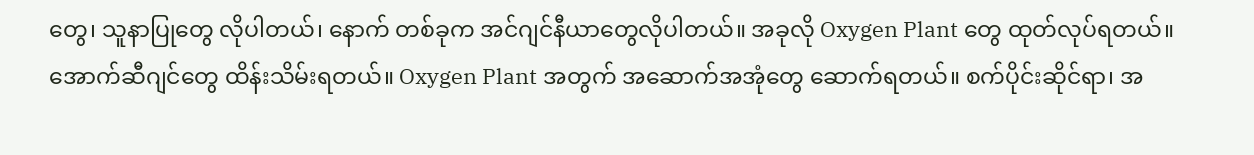တွေ၊ သူနာပြုတွေ လိုပါတယ်၊ နောက် တစ်ခုက အင်ဂျင်နီယာတွေလိုပါတယ်။ အခုလို Oxygen Plant တွေ ထုတ်လုပ်ရတယ်။ အောက်ဆီဂျင်တွေ ထိန်းသိမ်းရတယ်။ Oxygen Plant အတွက် အဆောက်အအုံတွေ ဆောက်ရတယ်။ စက်ပိုင်းဆိုင်ရာ၊ အ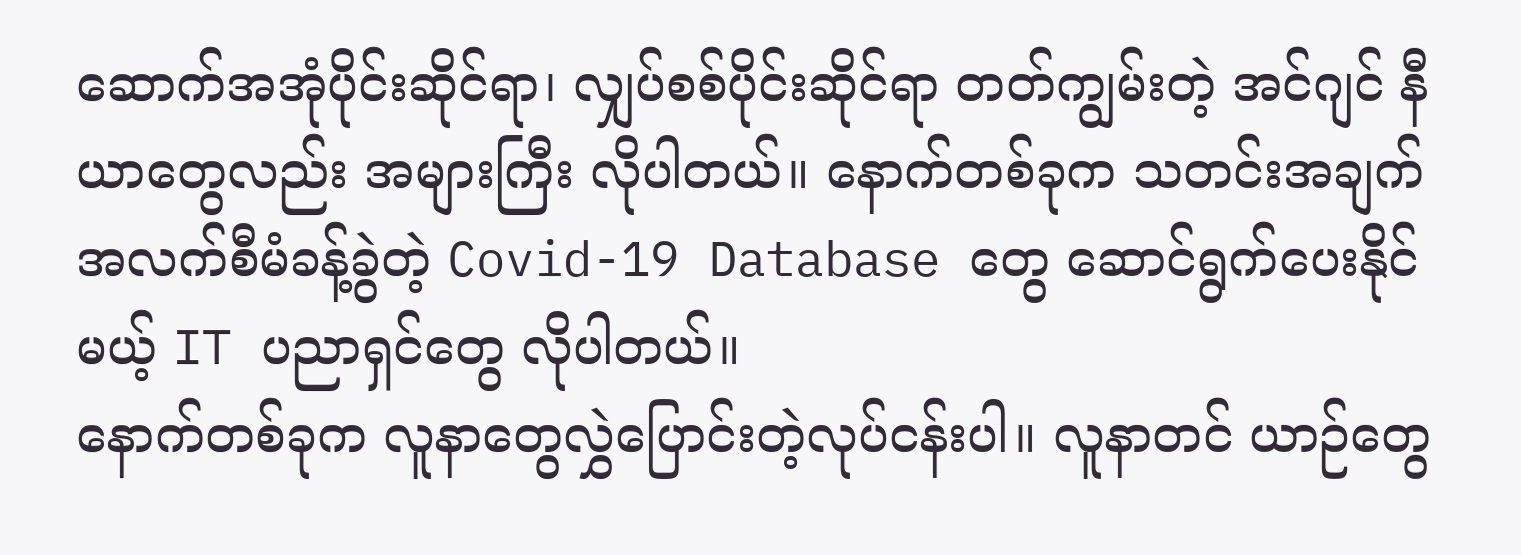ဆောက်အအုံပိုင်းဆိုင်ရာ၊ လျှပ်စစ်ပိုင်းဆိုင်ရာ တတ်ကျွမ်းတဲ့ အင်ဂျင် နီယာတွေလည်း အများကြီး လိုပါတယ်။ နောက်တစ်ခုက သတင်းအချက် အလက်စီမံခန့်ခွဲတဲ့ Covid-19 Database တွေ ဆောင်ရွက်ပေးနိုင်မယ့် IT ပညာရှင်တွေ လိုပါတယ်။
နောက်တစ်ခုက လူနာတွေလွှဲပြောင်းတဲ့လုပ်ငန်းပါ။ လူနာတင် ယာဉ်တွေ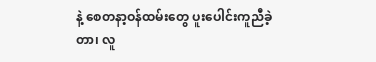နဲ့ စေတနာ့ဝန်ထမ်းတွေ ပူးပေါင်းကူညီခဲ့တာ၊ လူ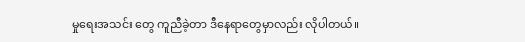မှုရေးအသင်း တွေ ကူညီခဲ့တာ ဒီနေရာတွေမှာလည်း လိုပါတယ်။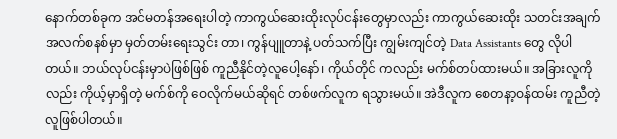နောက်တစ်ခုက အင်မတန်အရေးပါတဲ့ ကာကွယ်ဆေးထိုးလုပ်ငန်းတွေမှာလည်း ကာကွယ်ဆေးထိုး သတင်းအချက်အလက်စနစ်မှာ မှတ်တမ်းရေးသွင်း တာ၊ ကွန်ပျူတာနဲ့ ပတ်သက်ပြီး ကျွမ်းကျင်တဲ့ Data Assistants တွေ လိုပါတယ်။ ဘယ်လုပ်ငန်းမှာပဲဖြစ်ဖြစ် ကူညီနိုင်တဲ့လူပေါ့နော်၊ ကိုယ်တိုင် ကလည်း မက်စ်တပ်ထားမယ်။ အခြားလူကိုလည်း ကိုယ့်မှာရှိတဲ့ မက်စ်ကို ဝေလိုက်မယ်ဆိုရင် တစ်ဖက်လူက ရသွားမယ်။ အဲဒီလူက စေတနာ့ဝန်ထမ်း ကူညီတဲ့လူဖြစ်ပါတယ်။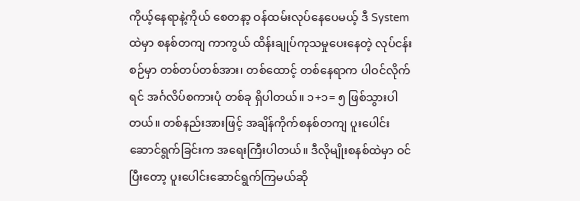ကိုယ့်နေရာနဲ့ကိုယ် စေတနာ့ ဝန်ထမ်းလုပ်နေပေမယ့် ဒီ System ထဲမှာ စနစ်တကျ ကာကွယ် ထိန်းချုပ်ကုသမှုပေးနေတဲ့ လုပ်ငန်းစဉ်မှာ တစ်တပ်တစ်အား၊ တစ်ထောင့် တစ်နေရာက ပါဝင်လိုက်ရင် အင်္ဂလိပ်စကားပုံ တစ်ခု ရှိပါတယ်။ ၁+၁= ၅ ဖြစ်သွားပါတယ်။ တစ်နည်းအားဖြင့် အချိန်ကိုက်စနစ်တကျ ပူးပေါင်း ဆောင်ရွက်ခြင်းက အရေးကြီးပါတယ်။ ဒီလိုမျိုးစနစ်ထဲမှာ ဝင်ပြီးတော့ ပူးပေါင်းဆောင်ရွက်ကြမယ်ဆို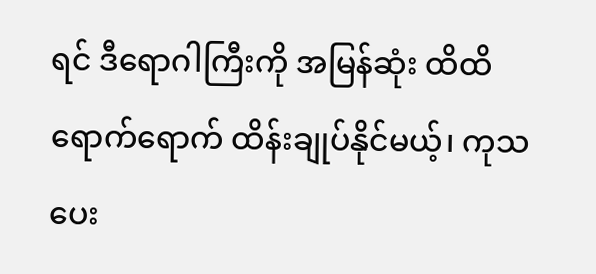ရင် ဒီရောဂါကြီးကို အမြန်ဆုံး ထိထိ ရောက်ရောက် ထိန်းချုပ်နိုင်မယ့်၊ ကုသပေး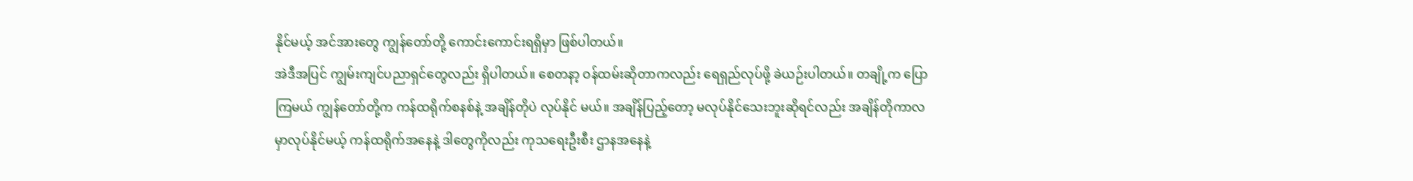နိုင်မယ့် အင်အားတွေ ကျွန်တော်တို့ ကောင်းကောင်းရရှိမှာ ဖြစ်ပါတယ်။
အဲဒီအပြင် ကျွမ်းကျင်ပညာရှင်တွေလည်း ရှိပါတယ်။ စေတနာ့ ဝန်ထမ်းဆိုတာကလည်း ရေရှည်လုပ်ဖို့ ခဲယဉ်းပါတယ်။ တချို့က ပြောကြမယ် ကျွန်တော်တို့က ကန်ထရိုက်စနစ်နဲ့ အချိန်တိုပဲ လုပ်နိုင် မယ်။ အချိန်ပြည့်တော့ မလုပ်နိုင်သေးဘူးဆိုရင်လည်း အချိန်တိုကာလ မှာလုပ်နိုင်မယ့် ကန်ထရိုက်အနေနဲ့ ဒါတွေကိုလည်း ကုသရေးဦးစီး ဌာနအနေနဲ့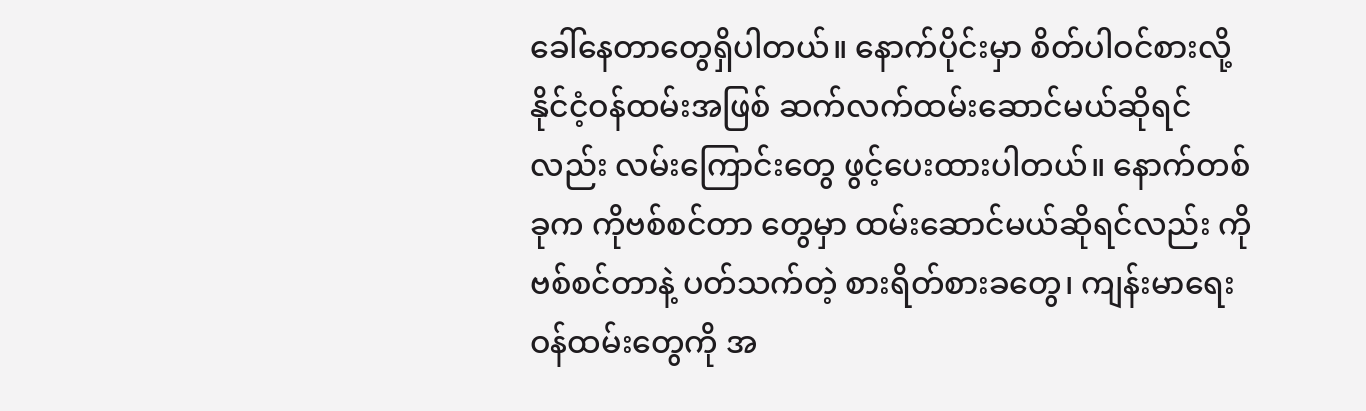ခေါ်နေတာတွေရှိပါတယ်။ နောက်ပိုင်းမှာ စိတ်ပါဝင်စားလို့ နိုင်ငံ့ဝန်ထမ်းအဖြစ် ဆက်လက်ထမ်းဆောင်မယ်ဆိုရင်လည်း လမ်းကြောင်းတွေ ဖွင့်ပေးထားပါတယ်။ နောက်တစ်ခုက ကိုဗစ်စင်တာ တွေမှာ ထမ်းဆောင်မယ်ဆိုရင်လည်း ကိုဗစ်စင်တာနဲ့ ပတ်သက်တဲ့ စားရိတ်စားခတွေ၊ ကျန်းမာရေးဝန်ထမ်းတွေကို အ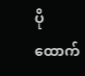ပိုထောက်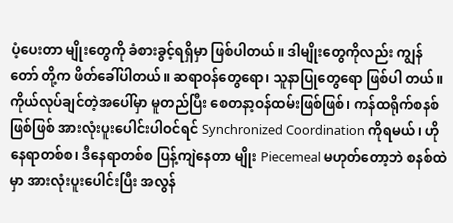ပံ့ပေးတာ မျိုးတွေကို ခံစားခွင့်ရရှိမှာ ဖြစ်ပါတယ်။ ဒါမျိုးတွေကိုလည်း ကျွန်တော် တို့က ဖိတ်ခေါ်ပါတယ်။ ဆရာဝန်တွေရော၊ သူနာပြုတွေရော ဖြစ်ပါ တယ်။ ကိုယ်လုပ်ချင်တဲ့အပေါ်မှာ မူတည်ပြီး စေတနာ့ဝန်ထမ်းဖြစ်ဖြစ်၊ ကန်ထရိုက်စနစ် ဖြစ်ဖြစ် အားလုံးပူးပေါင်းပါဝင်ရင် Synchronized Coordination ကိုရမယ်၊ ဟိုနေရာတစ်စ၊ ဒီနေရာတစ်စ ပြန့်ကျဲနေတာ မျိုး Piecemeal မဟုတ်တော့ဘဲ စနစ်ထဲမှာ အားလုံးပူးပေါင်းပြီး အလွန်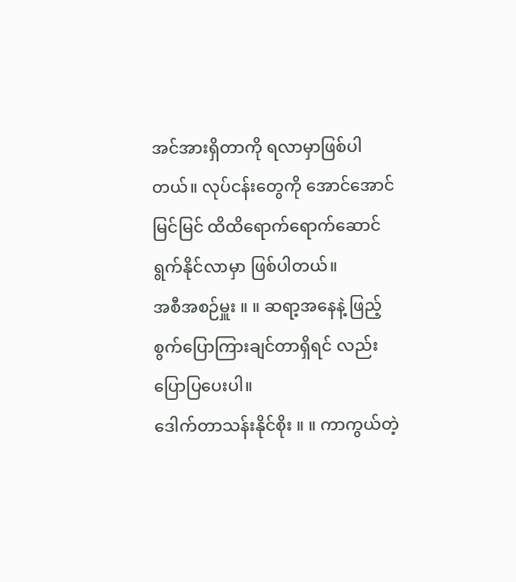အင်အားရှိတာကို ရလာမှာဖြစ်ပါတယ်။ လုပ်ငန်းတွေကို အောင်အောင် မြင်မြင် ထိထိရောက်ရောက်ဆောင်ရွက်နိုင်လာမှာ ဖြစ်ပါတယ်။
အစီအစဉ်မှူး ။ ။ ဆရာ့အနေနဲ့ ဖြည့်စွက်ပြောကြားချင်တာရှိရင် လည်း ပြောပြပေးပါ။
ဒေါက်တာသန်းနိုင်စိုး ။ ။ ကာကွယ်တဲ့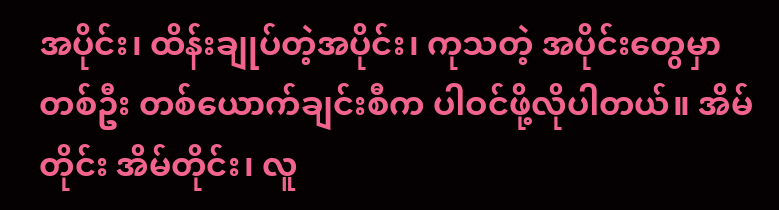အပိုင်း၊ ထိန်းချုပ်တဲ့အပိုင်း၊ ကုသတဲ့ အပိုင်းတွေမှာ တစ်ဦး တစ်ယောက်ချင်းစီက ပါဝင်ဖို့လိုပါတယ်။ အိမ်တိုင်း အိမ်တိုင်း၊ လူ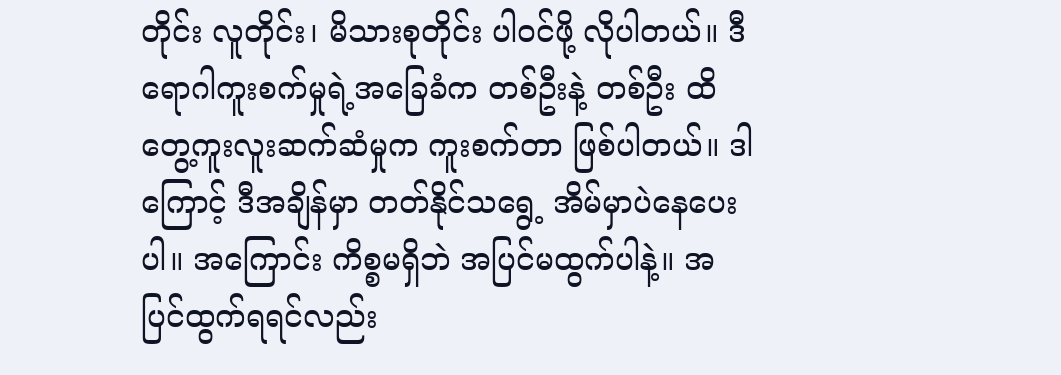တိုင်း လူတိုင်း၊ မိသားစုတိုင်း ပါဝင်ဖို့ လိုပါတယ်။ ဒီရောဂါကူးစက်မှုရဲ့အခြေခံက တစ်ဦးနဲ့ တစ်ဦး ထိတွေ့ကူးလူးဆက်ဆံမှုက ကူးစက်တာ ဖြစ်ပါတယ်။ ဒါကြောင့် ဒီအချိန်မှာ တတ်နိုင်သရွေ့ အိမ်မှာပဲနေပေးပါ။ အကြောင်း ကိစ္စမရှိဘဲ အပြင်မထွက်ပါနဲ့။ အပြင်ထွက်ရရင်လည်း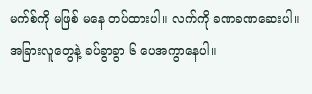မက်စ်ကို မဖြစ် မနေ တပ်ထားပါ။ လက်ကို ခဏခဏဆေးပါ။ အခြားလူတွေနဲ့ ခပ်ခွာခွာ ၆ ပေအကွာနေပါ။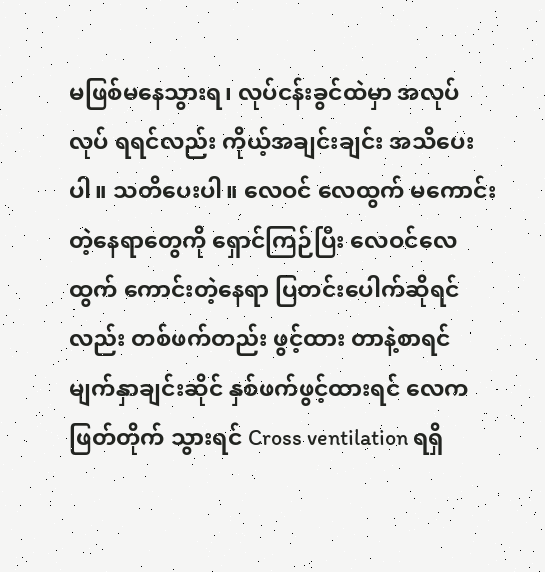မဖြစ်မနေသွားရ၊ လုပ်ငန်းခွင်ထဲမှာ အလုပ်လုပ် ရရင်လည်း ကိုယ့်အချင်းချင်း အသိပေးပါ။ သတိပေးပါ။ လေဝင် လေထွက် မကောင်းတဲ့နေရာတွေကို ရှောင်ကြဉ်ပြီး လေဝင်လေထွက် ကောင်းတဲ့နေရာ ပြတင်းပေါက်ဆိုရင်လည်း တစ်ဖက်တည်း ဖွင့်ထား တာနဲ့စာရင် မျက်နှာချင်းဆိုင် နှစ်ဖက်ဖွင့်ထားရင် လေကဖြတ်တိုက် သွားရင် Cross ventilation ရရှိ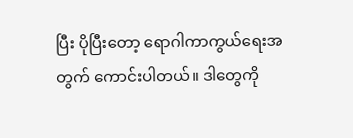ပြီး ပိုပြီးတော့ ရောဂါကာကွယ်ရေးအတွက် ကောင်းပါတယ်။ ဒါတွေကို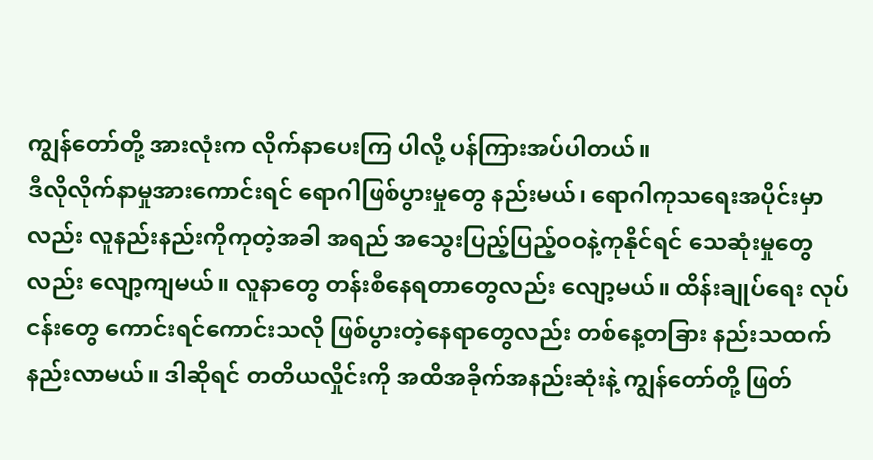ကျွန်တော်တို့ အားလုံးက လိုက်နာပေးကြ ပါလို့ ပန်ကြားအပ်ပါတယ်။
ဒီလိုလိုက်နာမှုအားကောင်းရင် ရောဂါဖြစ်ပွားမှုတွေ နည်းမယ်၊ ရောဂါကုသရေးအပိုင်းမှာလည်း လူနည်းနည်းကိုကုတဲ့အခါ အရည် အသွေးပြည့်ပြည့်ဝဝနဲ့ကုနိုင်ရင် သေဆုံးမှုတွေလည်း လျော့ကျမယ်။ လူနာတွေ တန်းစီနေရတာတွေလည်း လျော့မယ်။ ထိန်းချုပ်ရေး လုပ်ငန်းတွေ ကောင်းရင်ကောင်းသလို ဖြစ်ပွားတဲ့နေရာတွေလည်း တစ်နေ့တခြား နည်းသထက် နည်းလာမယ်။ ဒါဆိုရင် တတိယလှိုင်းကို အထိအခိုက်အနည်းဆုံးနဲ့ ကျွန်တော်တို့ ဖြတ်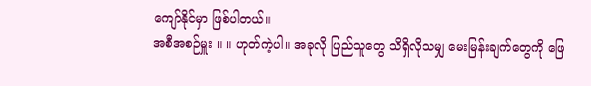ကျော်နိုင်မှာ ဖြစ်ပါတယ်။
အစီအစဉ်မှူး ။ ။ ဟုတ်ကဲ့ပါ။ အခုလို ပြည်သူတွေ သိရှိလိုသမျှ မေးမြန်းချက်တွေကို ဖြေ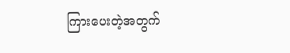ကြားပေးတဲ့အတွက်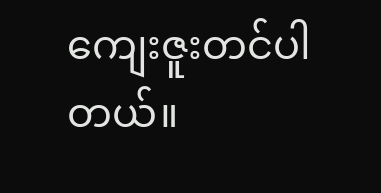ကျေးဇူးတင်ပါတယ်။